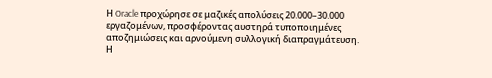Η Oracle προχώρησε σε μαζικές απολύσεις 20.000–30.000 εργαζομένων, προσφέροντας αυστηρά τυποποιημένες αποζημιώσεις και αρνούμενη συλλογική διαπραγμάτευση. Η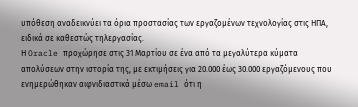υπόθεση αναδεικνύει τα όρια προστασίας των εργαζομένων τεχνολογίας στις ΗΠΑ, ειδικά σε καθεστώς τηλεργασίας.
Η Oracle προχώρησε στις 31 Μαρτίου σε ένα από τα μεγαλύτερα κύματα απολύσεων στην ιστορία της, με εκτιμήσεις για 20.000 έως 30.000 εργαζόμενους που ενημερώθηκαν αιφνιδιαστικά μέσω email ότι η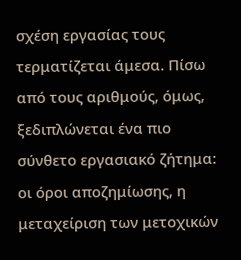σχέση εργασίας τους τερματίζεται άμεσα. Πίσω από τους αριθμούς, όμως, ξεδιπλώνεται ένα πιο σύνθετο εργασιακό ζήτημα: οι όροι αποζημίωσης, η μεταχείριση των μετοχικών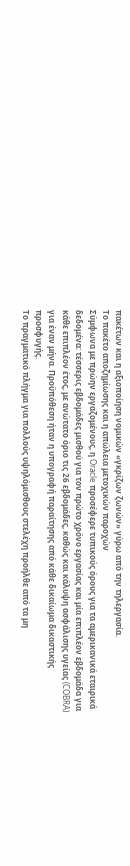πακέτων και η αξιοποίηση νομικών «γκρίζων ζωνών» γύρω από την τηλεργασία.
Το πακέτο αποζημίωσης και η απώλεια μετοχικών παροχών
Σύμφωνα με πρώην εργαζομένους, η Oracle προσέφερε τυπικούς όρους για τα αμερικανικά εταιρικά δεδομένα: τέσσερις εβδομάδες μισθού για τον πρώτο χρόνο εργασίας και μία επιπλέον εβδομάδα για κάθε επιπλέον έτος, με ανώτατο όριο τις 26 εβδομάδες, καθώς και κάλυψη ασφάλισης υγείας (COBRA) για έναν μήνα. Προϋπόθεση ήταν η υπογραφή παραίτησης από κάθε δικαίωμα δικαστικής προσφυγής.
Το πραγματικό πλήγμα για πολλούς υψηλόμισθους στελέχη προήλθε από τα μη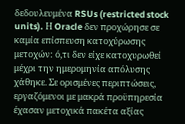δεδουλευμένα RSUs (restricted stock units). Η Oracle δεν προχώρησε σε καμία επίσπευση κατοχύρωσης μετοχών: ό,τι δεν είχε κατοχυρωθεί μέχρι την ημερομηνία απόλυσης χάθηκε. Σε ορισμένες περιπτώσεις, εργαζόμενοι με μακρά προϋπηρεσία έχασαν μετοχικά πακέτα αξίας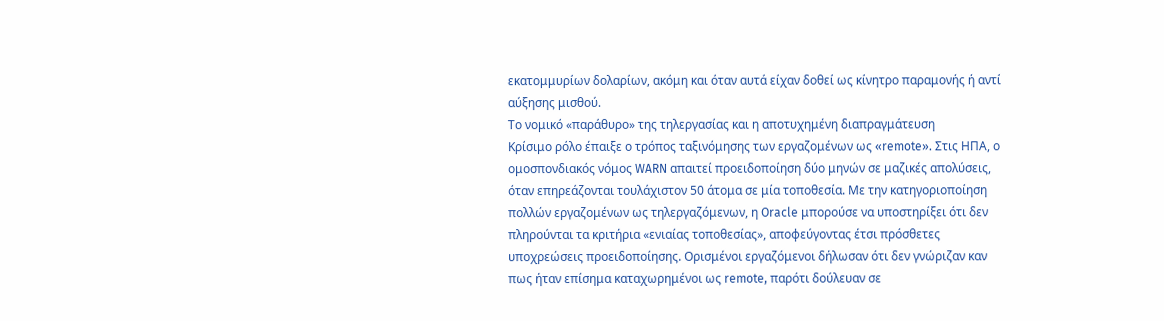εκατομμυρίων δολαρίων, ακόμη και όταν αυτά είχαν δοθεί ως κίνητρο παραμονής ή αντί αύξησης μισθού.
Το νομικό «παράθυρο» της τηλεργασίας και η αποτυχημένη διαπραγμάτευση
Κρίσιμο ρόλο έπαιξε ο τρόπος ταξινόμησης των εργαζομένων ως «remote». Στις ΗΠΑ, ο ομοσπονδιακός νόμος WARN απαιτεί προειδοποίηση δύο μηνών σε μαζικές απολύσεις, όταν επηρεάζονται τουλάχιστον 50 άτομα σε μία τοποθεσία. Με την κατηγοριοποίηση πολλών εργαζομένων ως τηλεργαζόμενων, η Oracle μπορούσε να υποστηρίξει ότι δεν πληρούνται τα κριτήρια «ενιαίας τοποθεσίας», αποφεύγοντας έτσι πρόσθετες υποχρεώσεις προειδοποίησης. Ορισμένοι εργαζόμενοι δήλωσαν ότι δεν γνώριζαν καν πως ήταν επίσημα καταχωρημένοι ως remote, παρότι δούλευαν σε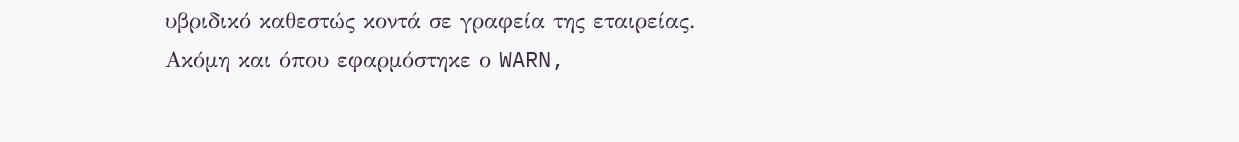υβριδικό καθεστώς κοντά σε γραφεία της εταιρείας.
Ακόμη και όπου εφαρμόστηκε ο WARN,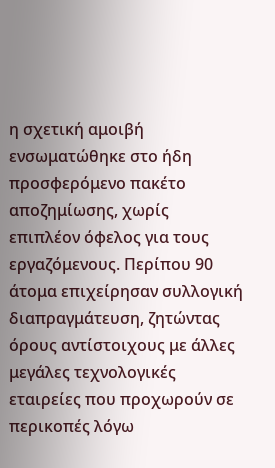η σχετική αμοιβή ενσωματώθηκε στο ήδη προσφερόμενο πακέτο αποζημίωσης, χωρίς επιπλέον όφελος για τους εργαζόμενους. Περίπου 90 άτομα επιχείρησαν συλλογική διαπραγμάτευση, ζητώντας όρους αντίστοιχους με άλλες μεγάλες τεχνολογικές εταιρείες που προχωρούν σε περικοπές λόγω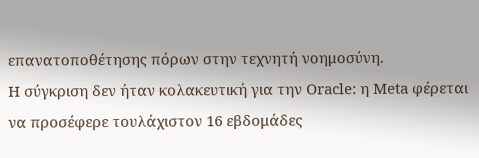επανατοποθέτησης πόρων στην τεχνητή νοημοσύνη.
Η σύγκριση δεν ήταν κολακευτική για την Oracle: η Meta φέρεται να προσέφερε τουλάχιστον 16 εβδομάδες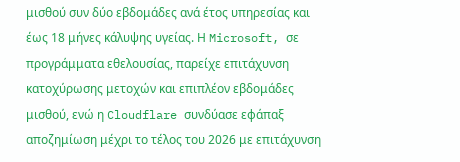μισθού συν δύο εβδομάδες ανά έτος υπηρεσίας και έως 18 μήνες κάλυψης υγείας. Η Microsoft, σε προγράμματα εθελουσίας, παρείχε επιτάχυνση κατοχύρωσης μετοχών και επιπλέον εβδομάδες μισθού, ενώ η Cloudflare συνδύασε εφάπαξ αποζημίωση μέχρι το τέλος του 2026 με επιτάχυνση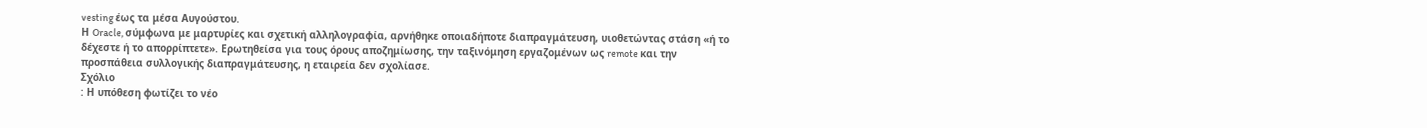vesting έως τα μέσα Αυγούστου.
Η Oracle, σύμφωνα με μαρτυρίες και σχετική αλληλογραφία, αρνήθηκε οποιαδήποτε διαπραγμάτευση, υιοθετώντας στάση «ή το δέχεστε ή το απορρίπτετε». Ερωτηθείσα για τους όρους αποζημίωσης, την ταξινόμηση εργαζομένων ως remote και την προσπάθεια συλλογικής διαπραγμάτευσης, η εταιρεία δεν σχολίασε.
Σχόλιο
: Η υπόθεση φωτίζει το νέο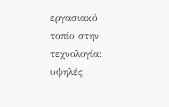εργασιακό τοπίο στην τεχνολογία: υψηλές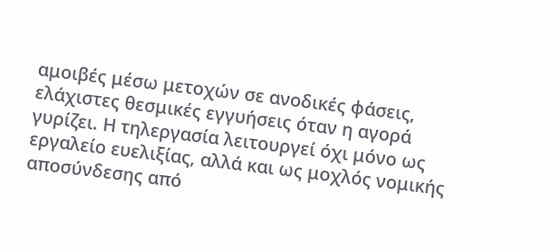αμοιβές μέσω μετοχών σε ανοδικές φάσεις, ελάχιστες θεσμικές εγγυήσεις όταν η αγορά γυρίζει. Η τηλεργασία λειτουργεί όχι μόνο ως εργαλείο ευελιξίας, αλλά και ως μοχλός νομικής αποσύνδεσης από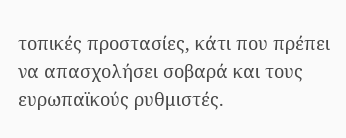τοπικές προστασίες, κάτι που πρέπει να απασχολήσει σοβαρά και τους ευρωπαϊκούς ρυθμιστές.